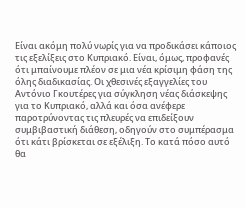Είναι ακόμη πολύ νωρίς για να προδικάσει κάποιος τις εξελίξεις στο Κυπριακό. Είναι, όμως, προφανές ότι μπαίνουμε πλέον σε μια νέα κρίσιμη φάση της όλης διαδικασίας. Οι χθεσινές εξαγγελίες του Αντόνιο Γκουτέρες για σύγκληση νέας διάσκεψης για το Κυπριακό, αλλά και όσα ανέφερε παροτρύνοντας τις πλευρές να επιδείξουν συμβιβαστική διάθεση, οδηγούν στο συμπέρασμα ότι κάτι βρίσκεται σε εξέλιξη. Το κατά πόσο αυτό θα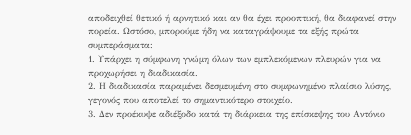αποδειχθεί θετικό ή αρνητικό και αν θα έχει προοπτική, θα διαφανεί στην πορεία. Ωστόσο, μπορούμε ήδη να καταγράψουμε τα εξής πρώτα συμπεράσματα:
1. Υπάρχει η σύμφωνη γνώμη όλων των εμπλεκόμενων πλευρών για να προχωρήσει η διαδικασία.
2. Η διαδικασία παραμένει δεσμευμένη στο συμφωνημένο πλαίσιο λύσης, γεγονός που αποτελεί το σημαντικότερο στοιχείο.
3. Δεν προέκυψε αδιέξοδο κατά τη διάρκεια της επίσκεψης του Αντόνιο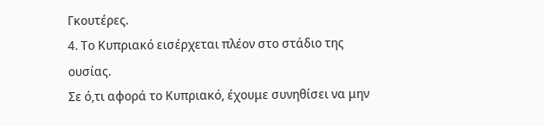Γκουτέρες.
4. Το Κυπριακό εισέρχεται πλέον στο στάδιο της ουσίας.
Σε ό,τι αφορά το Κυπριακό, έχουμε συνηθίσει να μην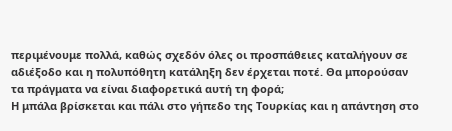περιμένουμε πολλά, καθώς σχεδόν όλες οι προσπάθειες καταλήγουν σε αδιέξοδο και η πολυπόθητη κατάληξη δεν έρχεται ποτέ. Θα μπορούσαν τα πράγματα να είναι διαφορετικά αυτή τη φορά;
Η μπάλα βρίσκεται και πάλι στο γήπεδο της Τουρκίας και η απάντηση στο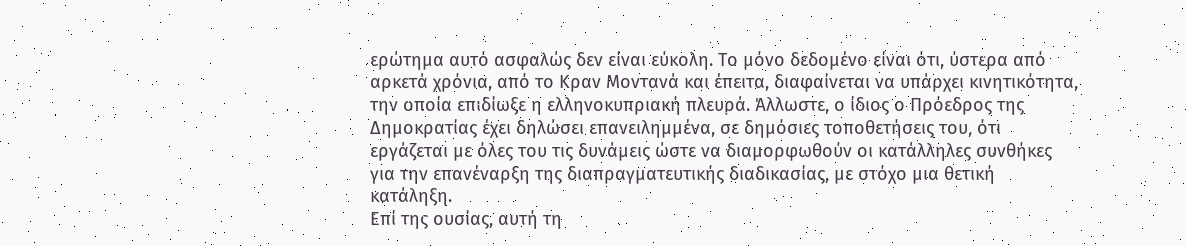ερώτημα αυτό ασφαλώς δεν είναι εύκολη. Το μόνο δεδομένο είναι ότι, ύστερα από αρκετά χρόνια, από το Κραν Μοντανά και έπειτα, διαφαίνεται να υπάρχει κινητικότητα, την οποία επιδίωξε η ελληνοκυπριακή πλευρά. Άλλωστε, ο ίδιος ο Πρόεδρος της Δημοκρατίας έχει δηλώσει επανειλημμένα, σε δημόσιες τοποθετήσεις του, ότι εργάζεται με όλες του τις δυνάμεις ώστε να διαμορφωθούν οι κατάλληλες συνθήκες για την επανέναρξη της διαπραγματευτικής διαδικασίας, με στόχο μια θετική κατάληξη.
Επί της ουσίας, αυτή τη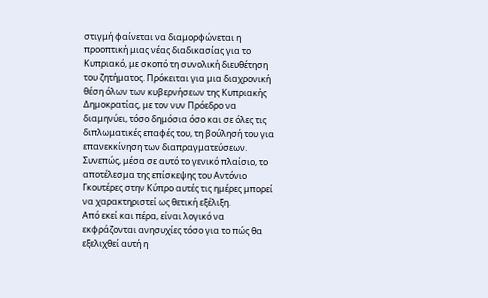στιγμή φαίνεται να διαμορφώνεται η προοπτική μιας νέας διαδικασίας για το Κυπριακό, με σκοπό τη συνολική διευθέτηση του ζητήματος. Πρόκειται για μια διαχρονική θέση όλων των κυβερνήσεων της Κυπριακής Δημοκρατίας, με τον νυν Πρόεδρο να διαμηνύει, τόσο δημόσια όσο και σε όλες τις διπλωματικές επαφές του, τη βούλησή του για επανεκκίνηση των διαπραγματεύσεων. Συνεπώς, μέσα σε αυτό το γενικό πλαίσιο, το αποτέλεσμα της επίσκεψης του Αντόνιο Γκουτέρες στην Κύπρο αυτές τις ημέρες μπορεί να χαρακτηριστεί ως θετική εξέλιξη.
Από εκεί και πέρα, είναι λογικό να εκφράζονται ανησυχίες τόσο για το πώς θα εξελιχθεί αυτή η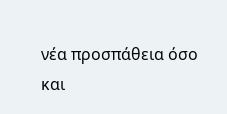νέα προσπάθεια όσο και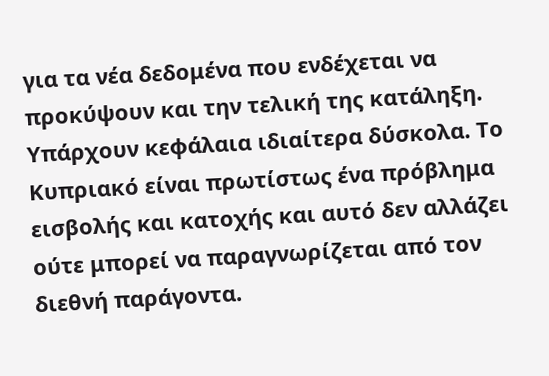για τα νέα δεδομένα που ενδέχεται να προκύψουν και την τελική της κατάληξη. Υπάρχουν κεφάλαια ιδιαίτερα δύσκολα. Το Κυπριακό είναι πρωτίστως ένα πρόβλημα εισβολής και κατοχής και αυτό δεν αλλάζει ούτε μπορεί να παραγνωρίζεται από τον διεθνή παράγοντα.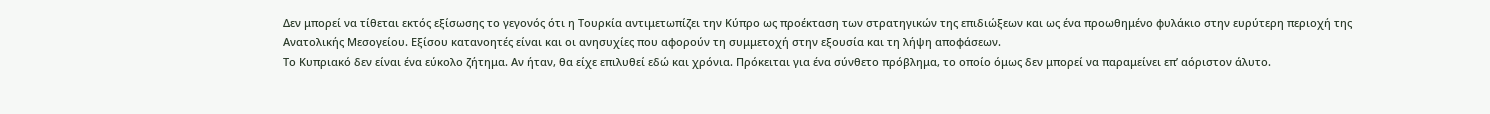Δεν μπορεί να τίθεται εκτός εξίσωσης το γεγονός ότι η Τουρκία αντιμετωπίζει την Κύπρο ως προέκταση των στρατηγικών της επιδιώξεων και ως ένα προωθημένο φυλάκιο στην ευρύτερη περιοχή της Ανατολικής Μεσογείου. Εξίσου κατανοητές είναι και οι ανησυχίες που αφορούν τη συμμετοχή στην εξουσία και τη λήψη αποφάσεων.
Το Κυπριακό δεν είναι ένα εύκολο ζήτημα. Αν ήταν, θα είχε επιλυθεί εδώ και χρόνια. Πρόκειται για ένα σύνθετο πρόβλημα, το οποίο όμως δεν μπορεί να παραμείνει επ’ αόριστον άλυτο.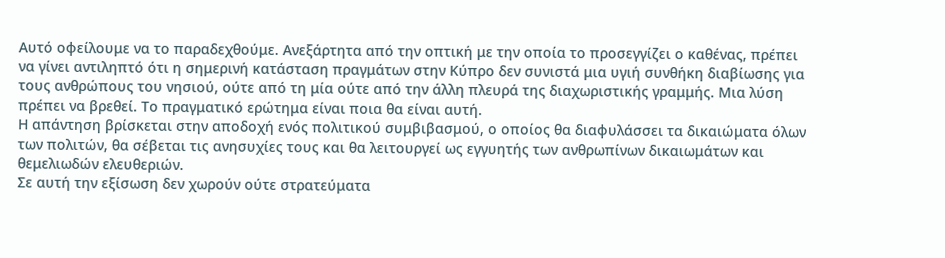Αυτό οφείλουμε να το παραδεχθούμε. Ανεξάρτητα από την οπτική με την οποία το προσεγγίζει ο καθένας, πρέπει να γίνει αντιληπτό ότι η σημερινή κατάσταση πραγμάτων στην Κύπρο δεν συνιστά μια υγιή συνθήκη διαβίωσης για τους ανθρώπους του νησιού, ούτε από τη μία ούτε από την άλλη πλευρά της διαχωριστικής γραμμής. Μια λύση πρέπει να βρεθεί. Το πραγματικό ερώτημα είναι ποια θα είναι αυτή.
Η απάντηση βρίσκεται στην αποδοχή ενός πολιτικού συμβιβασμού, ο οποίος θα διαφυλάσσει τα δικαιώματα όλων των πολιτών, θα σέβεται τις ανησυχίες τους και θα λειτουργεί ως εγγυητής των ανθρωπίνων δικαιωμάτων και θεμελιωδών ελευθεριών.
Σε αυτή την εξίσωση δεν χωρούν ούτε στρατεύματα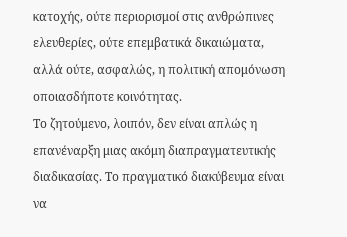κατοχής, ούτε περιορισμοί στις ανθρώπινες ελευθερίες, ούτε επεμβατικά δικαιώματα, αλλά ούτε, ασφαλώς, η πολιτική απομόνωση οποιασδήποτε κοινότητας.
Το ζητούμενο, λοιπόν, δεν είναι απλώς η επανέναρξη μιας ακόμη διαπραγματευτικής διαδικασίας. Το πραγματικό διακύβευμα είναι να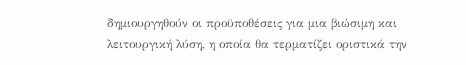δημιουργηθούν οι προϋποθέσεις για μια βιώσιμη και λειτουργική λύση, η οποία θα τερματίζει οριστικά την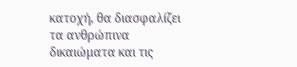κατοχή, θα διασφαλίζει τα ανθρώπινα δικαιώματα και τις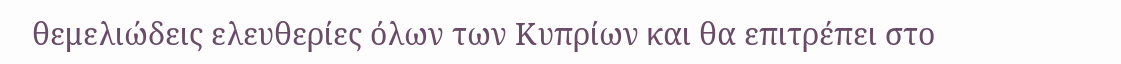θεμελιώδεις ελευθερίες όλων των Κυπρίων και θα επιτρέπει στο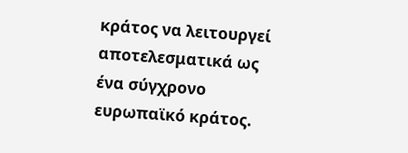κράτος να λειτουργεί αποτελεσματικά ως ένα σύγχρονο ευρωπαϊκό κράτος.